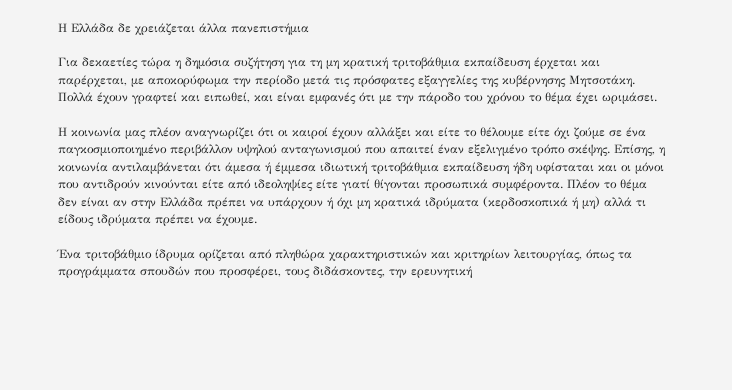Η Ελλάδα δε χρειάζεται άλλα πανεπιστήμια

Για δεκαετίες τώρα η δημόσια συζήτηση για τη μη κρατική τριτοβάθμια εκπαίδευση έρχεται και παρέρχεται, με αποκορύφωμα την περίοδο μετά τις πρόσφατες εξαγγελίες της κυβέρνησης Μητσοτάκη. Πολλά έχουν γραφτεί και ειπωθεί, και είναι εμφανές ότι με την πάροδο του χρόνου το θέμα έχει ωριμάσει.

Η κοινωνία μας πλέον αναγνωρίζει ότι οι καιροί έχουν αλλάξει και είτε το θέλουμε είτε όχι ζούμε σε ένα παγκοσμιοποιημένο περιβάλλον υψηλού ανταγωνισμού που απαιτεί έναν εξελιγμένο τρόπο σκέψης. Επίσης, η κοινωνία αντιλαμβάνεται ότι άμεσα ή έμμεσα ιδιωτική τριτοβάθμια εκπαίδευση ήδη υφίσταται και οι μόνοι που αντιδρούν κινούνται είτε από ιδεοληψίες είτε γιατί θίγονται προσωπικά συμφέροντα. Πλέον το θέμα δεν είναι αν στην Ελλάδα πρέπει να υπάρχουν ή όχι μη κρατικά ιδρύματα (κερδοσκοπικά ή μη) αλλά τι είδους ιδρύματα πρέπει να έχουμε.

Ένα τριτοβάθμιο ίδρυμα ορίζεται από πληθώρα χαρακτηριστικών και κριτηρίων λειτουργίας, όπως τα προγράμματα σπουδών που προσφέρει, τους διδάσκοντες, την ερευνητική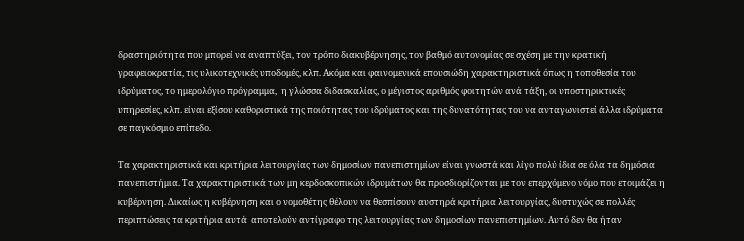δραστηριότητα που μπορεί να αναπτύξει, τον τρόπο διακυβέρνησης, τον βαθμό αυτονομίας σε σχέση με την κρατική γραφειοκρατία, τις υλικοτεχνικές υποδομές, κλπ. Ακόμα και φαινομενικά επουσιώδη χαρακτηριστικά όπως η τοποθεσία του ιδρύματος, το ημερολόγιο πρόγραμμα,  η γλώσσα διδασκαλίας, ο μέγιστος αριθμός φοιτητών ανά τάξη, οι υποστηρικτικές υπηρεσίες, κλπ. είναι εξίσου καθοριστικά της ποιότητας του ιδρύματος και της δυνατότητας του να ανταγωνιστεί άλλα ιδρύματα σε παγκόσμιο επίπεδο.

Τα χαρακτηριστικά και κριτήρια λειτουργίας των δημοσίων πανεπιστημίων είναι γνωστά και λίγο πολύ ίδια σε όλα τα δημόσια πανεπιστήμια. Τα χαρακτηριστικά των μη κερδοσκοπικών ιδρυμάτων θα προσδιορίζονται με τον επερχόμενο νόμο που ετοιμάζει η κυβέρνηση. Δικαίως η κυβέρνηση και ο νομοθέτης θέλουν να θεσπίσουν αυστηρά κριτήρια λειτουργίας, δυστυχώς σε πολλές περιπτώσεις τα κριτήρια αυτά  αποτελούν αντίγραφο της λειτουργίας των δημοσίων πανεπιστημίων. Αυτό δεν θα ήταν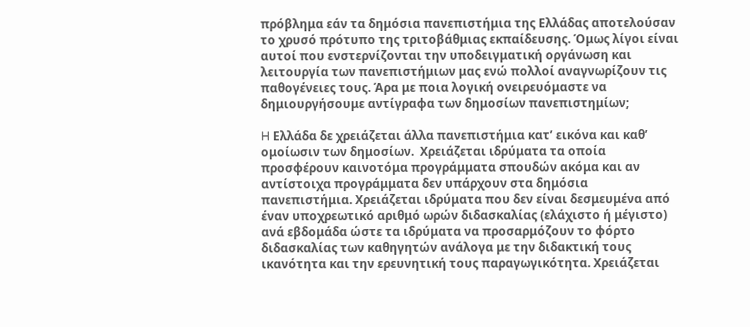πρόβλημα εάν τα δημόσια πανεπιστήμια της Ελλάδας αποτελούσαν το χρυσό πρότυπο της τριτοβάθμιας εκπαίδευσης. Όμως λίγοι είναι αυτοί που ενστερνίζονται την υποδειγματική οργάνωση και λειτουργία των πανεπιστήμιων μας ενώ πολλοί αναγνωρίζουν τις παθογένειες τους. Άρα με ποια λογική ονειρευόμαστε να δημιουργήσουμε αντίγραφα των δημοσίων πανεπιστημίων;

H Ελλάδα δε χρειάζεται άλλα πανεπιστήμια κατ’ εικόνα και καθ’ ομοίωσιν των δημοσίων.  Χρειάζεται ιδρύματα τα οποία προσφέρουν καινοτόμα προγράμματα σπουδών ακόμα και αν αντίστοιχα προγράμματα δεν υπάρχουν στα δημόσια πανεπιστήμια. Χρειάζεται ιδρύματα που δεν είναι δεσμευμένα από έναν υποχρεωτικό αριθμό ωρών διδασκαλίας (ελάχιστο ή μέγιστο) ανά εβδομάδα ώστε τα ιδρύματα να προσαρμόζουν το φόρτο διδασκαλίας των καθηγητών ανάλογα με την διδακτική τους ικανότητα και την ερευνητική τους παραγωγικότητα. Χρειάζεται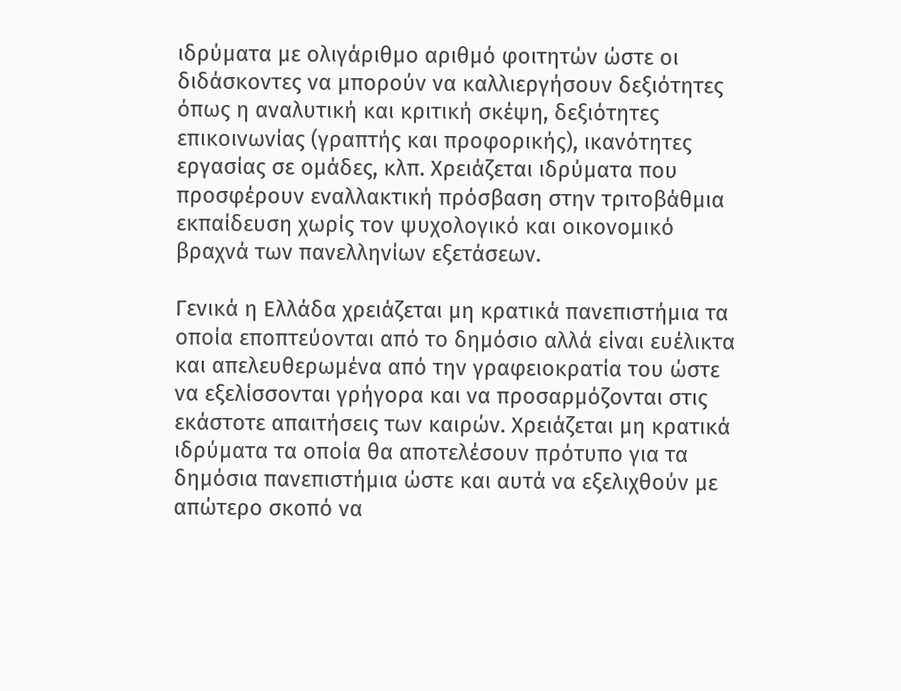ιδρύματα με ολιγάριθμο αριθμό φοιτητών ώστε οι διδάσκοντες να μπορούν να καλλιεργήσουν δεξιότητες όπως η αναλυτική και κριτική σκέψη, δεξιότητες επικοινωνίας (γραπτής και προφορικής), ικανότητες εργασίας σε ομάδες, κλπ. Χρειάζεται ιδρύματα που προσφέρουν εναλλακτική πρόσβαση στην τριτοβάθμια εκπαίδευση χωρίς τον ψυχολογικό και οικονομικό βραχνά των πανελληνίων εξετάσεων.

Γενικά η Ελλάδα χρειάζεται μη κρατικά πανεπιστήμια τα οποία εποπτεύονται από το δημόσιο αλλά είναι ευέλικτα και απελευθερωμένα από την γραφειοκρατία του ώστε να εξελίσσονται γρήγορα και να προσαρμόζονται στις εκάστοτε απαιτήσεις των καιρών. Χρειάζεται μη κρατικά ιδρύματα τα οποία θα αποτελέσουν πρότυπο για τα δημόσια πανεπιστήμια ώστε και αυτά να εξελιχθούν με απώτερο σκοπό να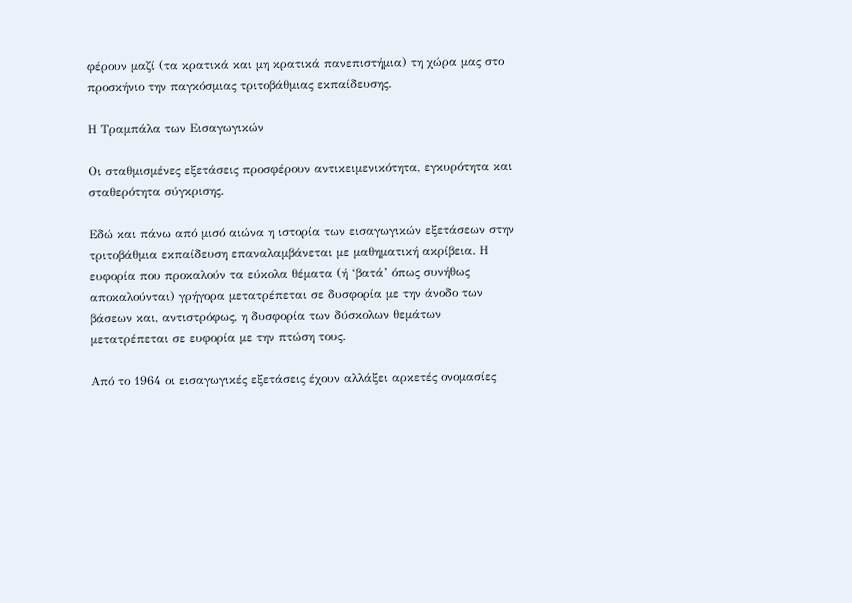φέρουν μαζί (τα κρατικά και μη κρατικά πανεπιστήμια) τη χώρα μας στο προσκήνιο την παγκόσμιας τριτοβάθμιας εκπαίδευσης.

Η Τραμπάλα των Εισαγωγικών

Οι σταθμισμένες εξετάσεις προσφέρουν αντικειμενικότητα, εγκυρότητα και σταθερότητα σύγκρισης.

Εδώ και πάνω από μισό αιώνα η ιστορία των εισαγωγικών εξετάσεων στην τριτοβάθμια εκπαίδευση επαναλαμβάνεται με μαθηματική ακρίβεια. Η ευφορία που προκαλούν τα εύκολα θέματα (ή ‘βατά’ όπως συνήθως αποκαλούνται) γρήγορα μετατρέπεται σε δυσφορία με την άνοδο των βάσεων και, αντιστρόφως, η δυσφορία των δύσκολων θεμάτων μετατρέπεται σε ευφορία με την πτώση τους.

Από το 1964 οι εισαγωγικές εξετάσεις έχουν αλλάξει αρκετές ονομασίες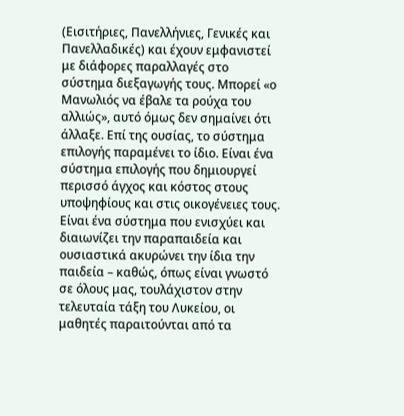(Εισιτήριες, Πανελλήνιες, Γενικές και Πανελλαδικές) και έχουν εμφανιστεί με διάφορες παραλλαγές στο σύστημα διεξαγωγής τους. Μπορεί «ο Μανωλιός να έβαλε τα ρούχα του αλλιώς», αυτό όμως δεν σημαίνει ότι άλλαξε. Επί της ουσίας, το σύστημα επιλογής παραμένει το ίδιο. Είναι ένα σύστημα επιλογής που δημιουργεί περισσό άγχος και κόστος στους υποψηφίους και στις οικογένειες τους. Είναι ένα σύστημα που ενισχύει και διαιωνίζει την παραπαιδεία και ουσιαστικά ακυρώνει την ίδια την παιδεία – καθώς, όπως είναι γνωστό σε όλους μας, τουλάχιστον στην τελευταία τάξη του Λυκείου, οι μαθητές παραιτούνται από τα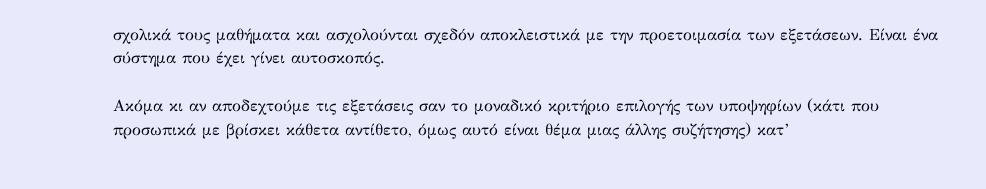σχολικά τους μαθήματα και ασχολούνται σχεδόν αποκλειστικά με την προετοιμασία των εξετάσεων. Είναι ένα σύστημα που έχει γίνει αυτοσκοπός.

Ακόμα κι αν αποδεχτούμε τις εξετάσεις σαν το μοναδικό κριτήριο επιλογής των υποψηφίων (κάτι που προσωπικά με βρίσκει κάθετα αντίθετο, όμως αυτό είναι θέμα μιας άλλης συζήτησης) κατ’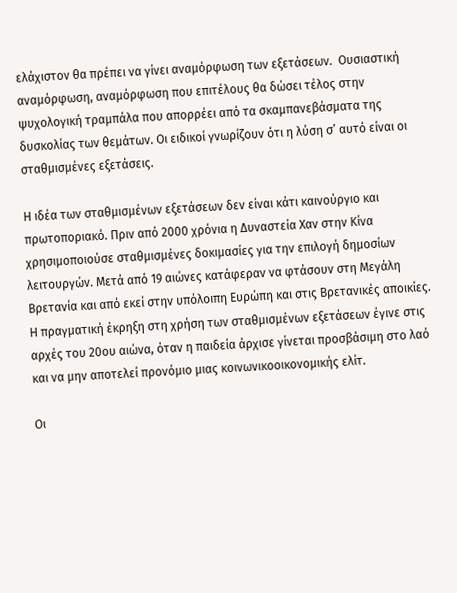ελάχιστον θα πρέπει να γίνει αναμόρφωση των εξετάσεων.  Ουσιαστική αναμόρφωση, αναμόρφωση που επιτέλους θα δώσει τέλος στην ψυχολογική τραμπάλα που απορρέει από τα σκαμπανεβάσματα της δυσκολίας των θεμάτων. Οι ειδικοί γνωρίζουν ότι η λύση σ’ αυτό είναι οι σταθμισμένες εξετάσεις.

Η ιδέα των σταθμισμένων εξετάσεων δεν είναι κάτι καινούργιο και πρωτοποριακό. Πριν από 2000 χρόνια η Δυναστεία Χαν στην Κίνα χρησιμοποιούσε σταθμισμένες δοκιμασίες για την επιλογή δημοσίων λειτουργών. Μετά από 19 αιώνες κατάφεραν να φτάσουν στη Μεγάλη Βρετανία και από εκεί στην υπόλοιπη Ευρώπη και στις Βρετανικές αποικίες.  Η πραγματική έκρηξη στη χρήση των σταθμισμένων εξετάσεων έγινε στις αρχές του 20ου αιώνα, όταν η παιδεία άρχισε γίνεται προσβάσιμη στο λαό και να μην αποτελεί προνόμιο μιας κοινωνικοοικονομικής ελίτ.

Οι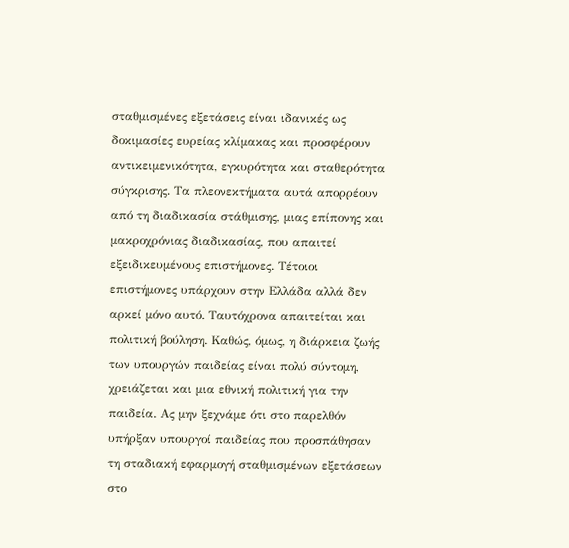σταθμισμένες εξετάσεις είναι ιδανικές ως δοκιμασίες ευρείας κλίμακας και προσφέρουν αντικειμενικότητα, εγκυρότητα και σταθερότητα σύγκρισης. Τα πλεονεκτήματα αυτά απορρέουν από τη διαδικασία στάθμισης, μιας επίπονης και μακροχρόνιας διαδικασίας, που απαιτεί εξειδικευμένους επιστήμονες. Τέτοιοι επιστήμονες υπάρχουν στην Ελλάδα αλλά δεν αρκεί μόνο αυτό. Ταυτόχρονα απαιτείται και πολιτική βούληση. Καθώς, όμως, η διάρκεια ζωής των υπουργών παιδείας είναι πολύ σύντομη, χρειάζεται και μια εθνική πολιτική για την παιδεία. Ας μην ξεχνάμε ότι στο παρελθόν υπήρξαν υπουργοί παιδείας που προσπάθησαν τη σταδιακή εφαρμογή σταθμισμένων εξετάσεων στο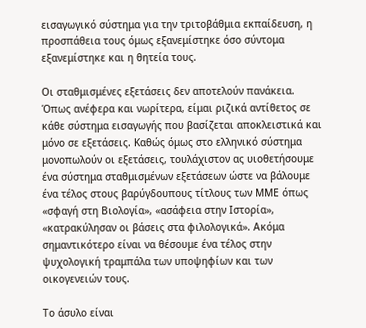εισαγωγικό σύστημα για την τριτοβάθμια εκπαίδευση, η προσπάθεια τους όμως εξανεμίστηκε όσο σύντομα εξανεμίστηκε και η θητεία τους.

Οι σταθμισμένες εξετάσεις δεν αποτελούν πανάκεια. Όπως ανέφερα και νωρίτερα, είμαι ριζικά αντίθετος σε κάθε σύστημα εισαγωγής που βασίζεται αποκλειστικά και μόνο σε εξετάσεις. Καθώς όμως στο ελληνικό σύστημα μονοπωλούν οι εξετάσεις, τουλάχιστον ας υιοθετήσουμε ένα σύστημα σταθμισμένων εξετάσεων ώστε να βάλουμε ένα τέλος στους βαρύγδουπους τίτλους των ΜΜΕ όπως «σφαγή στη Βιολογία», «ασάφεια στην Ιστορία», «κατρακύλησαν οι βάσεις στα φιλολογικά». Ακόμα σημαντικότερο είναι να θέσουμε ένα τέλος στην ψυχολογική τραμπάλα των υποψηφίων και των οικογενειών τους.

Το άσυλο είναι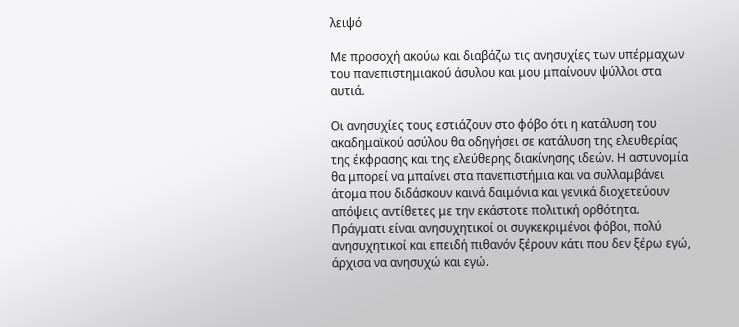λειψό

Με προσοχή ακούω και διαβάζω τις ανησυχίες των υπέρμαχων του πανεπιστημιακού άσυλου και μου μπαίνουν ψύλλοι στα αυτιά.

Οι ανησυχίες τους εστιάζουν στο φόβο ότι η κατάλυση του ακαδημαϊκού ασύλου θα οδηγήσει σε κατάλυση της ελευθερίας της έκφρασης και της ελεύθερης διακίνησης ιδεών. Η αστυνομία θα μπορεί να μπαίνει στα πανεπιστήμια και να συλλαμβάνει άτομα που διδάσκουν καινά δαιμόνια και γενικά διοχετεύουν απόψεις αντίθετες με την εκάστοτε πολιτική ορθότητα. Πράγματι είναι ανησυχητικοί οι συγκεκριμένοι φόβοι, πολύ ανησυχητικοί και επειδή πιθανόν ξέρουν κάτι που δεν ξέρω εγώ, άρχισα να ανησυχώ και εγώ.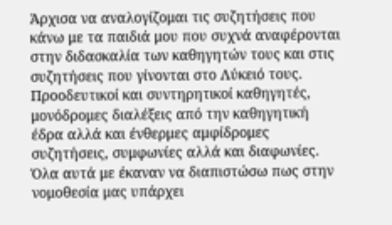Άρχισα να αναλογίζομαι τις συζητήσεις που κάνω με τα παιδιά μου που συχνά αναφέρονται στην διδασκαλία των καθηγητών τους και στις συζητήσεις που γίνονται στο Λύκειό τους.  Προοδευτικοί και συντηρητικοί καθηγητές, μονόδρομες διαλέξεις από την καθηγητική έδρα αλλά και ένθερμες αμφίδρομες συζητήσεις, συμφωνίες αλλά και διαφωνίες. Όλα αυτά με έκαναν να διαπιστώσω πως στην νομοθεσία μας υπάρχει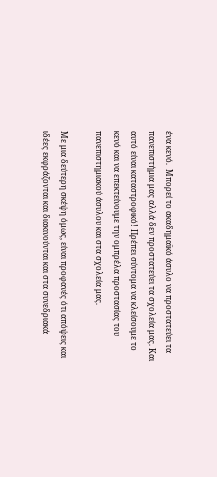ένα κενό.  Μπορεί το ακαδημαϊκό άσυλο να προστατεύει τα πανεπιστήμια μας αλλά δεν προστατεύει τα σχολεία μας. Και αυτό είναι καταστροφικό! Πρέπει σύντομα να κλείσουμε το κενό και να επεκτείνουμε την ομπρέλα προστασίας του πανεπιστημιακού άσυλου και στα σχολεία μας.

Με μια δεύτερη σκέψη όμως, είναι προφανές ότι απόψεις και ιδέες εκφράζονται και διακινούνται και στα συνεδριακά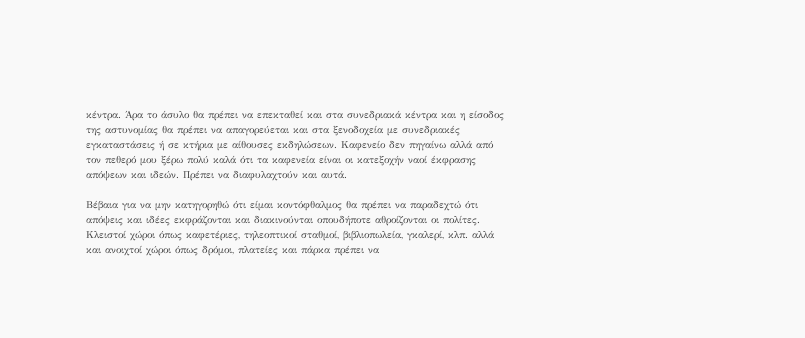κέντρα. Άρα το άσυλο θα πρέπει να επεκταθεί και στα συνεδριακά κέντρα και η είσοδος της αστυνομίας θα πρέπει να απαγορεύεται και στα ξενοδοχεία με συνεδριακές εγκαταστάσεις ή σε κτήρια με αίθουσες εκδηλώσεων. Καφενείο δεν πηγαίνω αλλά από τον πεθερό μου ξέρω πολύ καλά ότι τα καφενεία είναι οι κατεξοχήν ναοί έκφρασης απόψεων και ιδεών. Πρέπει να διαφυλαχτούν και αυτά.

Βέβαια για να μην κατηγορηθώ ότι είμαι κοντόφθαλμος θα πρέπει να παραδεχτώ ότι απόψεις και ιδέες εκφράζονται και διακινούνται οπουδήποτε αθροίζονται οι πολίτες. Κλειστοί χώροι όπως καφετέριες, τηλεοπτικοί σταθμοί, βιβλιοπωλεία, γκαλερί, κλπ. αλλά και ανοιχτοί χώροι όπως δρόμοι, πλατείες και πάρκα πρέπει να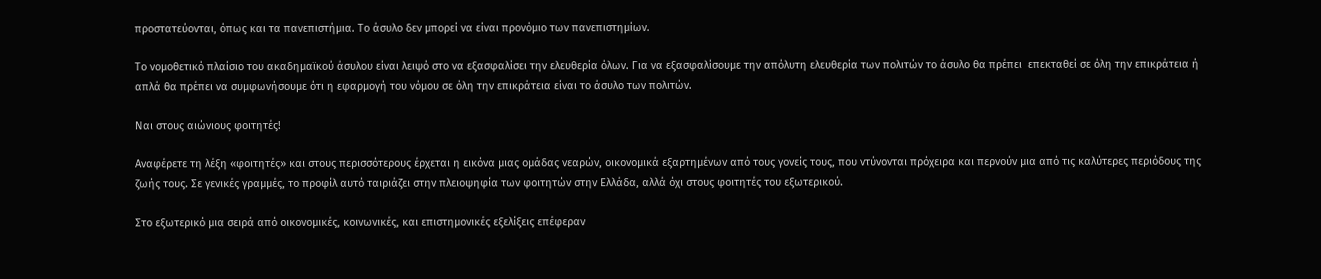προστατεύονται, όπως και τα πανεπιστήμια. Το άσυλο δεν μπορεί να είναι προνόμιο των πανεπιστημίων.

Το νομοθετικό πλαίσιο του ακαδημαϊκού άσυλου είναι λειψό στο να εξασφαλίσει την ελευθερία όλων. Για να εξασφαλίσουμε την απόλυτη ελευθερία των πολιτών το άσυλο θα πρέπει  επεκταθεί σε όλη την επικράτεια ή απλά θα πρέπει να συμφωνήσουμε ότι η εφαρμογή του νόμου σε όλη την επικράτεια είναι το άσυλο των πολιτών.

Ναι στους αιώνιους φοιτητές!

Αναφέρετε τη λέξη «φοιτητές» και στους περισσότερους έρχεται η εικόνα μιας ομάδας νεαρών, οικονομικά εξαρτημένων από τους γονείς τους, που ντύνονται πρόχειρα και περνούν μια από τις καλύτερες περιόδους της ζωής τους. Σε γενικές γραμμές, το προφίλ αυτό ταιριάζει στην πλειοψηφία των φοιτητών στην Ελλάδα, αλλά όχι στους φοιτητές του εξωτερικού.

Στο εξωτερικό μια σειρά από οικονομικές, κοινωνικές, και επιστημονικές εξελίξεις επέφεραν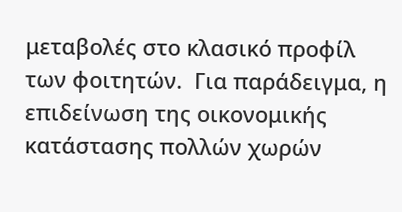μεταβολές στο κλασικό προφίλ των φοιτητών.  Για παράδειγμα, η επιδείνωση της οικονομικής κατάστασης πολλών χωρών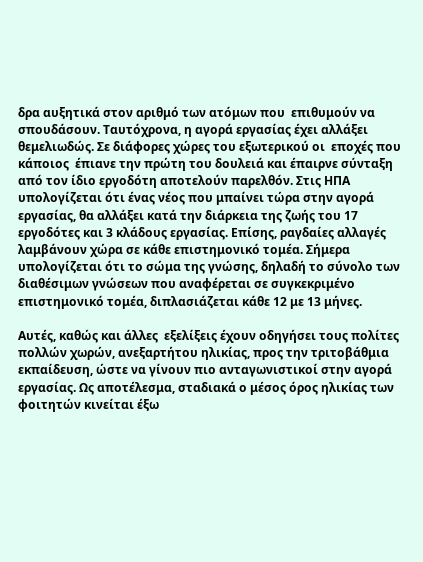δρα αυξητικά στον αριθμό των ατόμων που  επιθυμούν να σπουδάσουν. Ταυτόχρονα, η αγορά εργασίας έχει αλλάξει θεμελιωδώς. Σε διάφορες χώρες του εξωτερικού οι  εποχές που κάποιος  έπιανε την πρώτη του δουλειά και έπαιρνε σύνταξη από τον ίδιο εργοδότη αποτελούν παρελθόν. Στις ΗΠΑ υπολογίζεται ότι ένας νέος που μπαίνει τώρα στην αγορά εργασίας, θα αλλάξει κατά την διάρκεια της ζωής του 17 εργοδότες και 3 κλάδους εργασίας. Επίσης, ραγδαίες αλλαγές λαμβάνουν χώρα σε κάθε επιστημονικό τομέα. Σήμερα υπολογίζεται ότι το σώμα της γνώσης, δηλαδή το σύνολο των διαθέσιμων γνώσεων που αναφέρεται σε συγκεκριμένο επιστημονικό τομέα, διπλασιάζεται κάθε 12 με 13 μήνες.

Αυτές, καθώς και άλλες  εξελίξεις έχουν οδηγήσει τους πολίτες πολλών χωρών, ανεξαρτήτου ηλικίας, προς την τριτοβάθμια εκπαίδευση, ώστε να γίνουν πιο ανταγωνιστικοί στην αγορά εργασίας. Ως αποτέλεσμα, σταδιακά ο μέσος όρος ηλικίας των φοιτητών κινείται έξω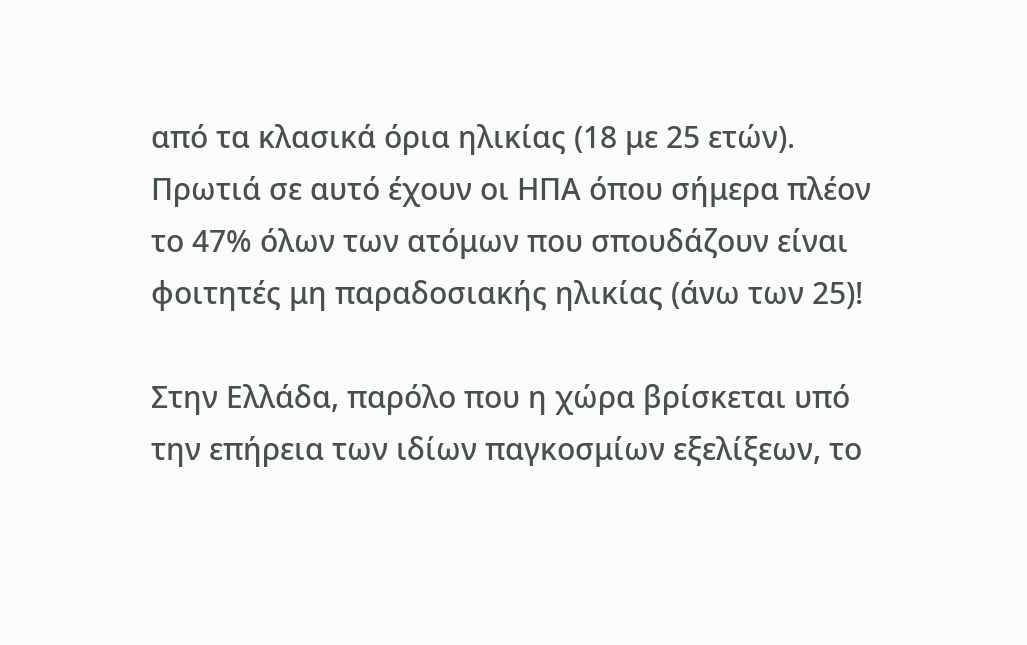από τα κλασικά όρια ηλικίας (18 με 25 ετών).  Πρωτιά σε αυτό έχουν οι ΗΠΑ όπου σήμερα πλέον το 47% όλων των ατόμων που σπουδάζουν είναι φοιτητές μη παραδοσιακής ηλικίας (άνω των 25)!

Στην Ελλάδα, παρόλο που η χώρα βρίσκεται υπό την επήρεια των ιδίων παγκοσμίων εξελίξεων, το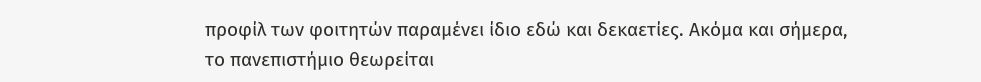προφίλ των φοιτητών παραμένει ίδιο εδώ και δεκαετίες. Ακόμα και σήμερα, το πανεπιστήμιο θεωρείται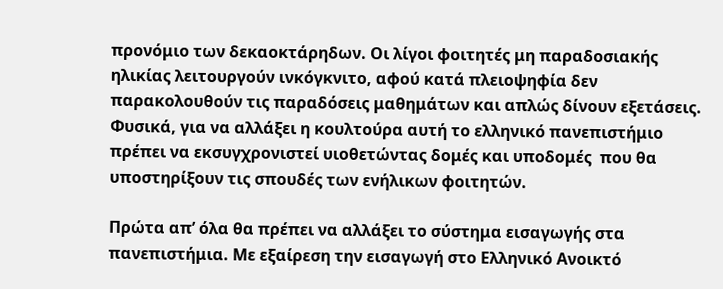προνόμιο των δεκαοκτάρηδων. Οι λίγοι φοιτητές μη παραδοσιακής ηλικίας λειτουργούν ινκόγκνιτο, αφού κατά πλειοψηφία δεν παρακολουθούν τις παραδόσεις μαθημάτων και απλώς δίνουν εξετάσεις. Φυσικά, για να αλλάξει η κουλτούρα αυτή το ελληνικό πανεπιστήμιο πρέπει να εκσυγχρονιστεί υιοθετώντας δομές και υποδομές  που θα υποστηρίξουν τις σπουδές των ενήλικων φοιτητών.

Πρώτα απ’ όλα θα πρέπει να αλλάξει το σύστημα εισαγωγής στα πανεπιστήμια. Με εξαίρεση την εισαγωγή στο Ελληνικό Ανοικτό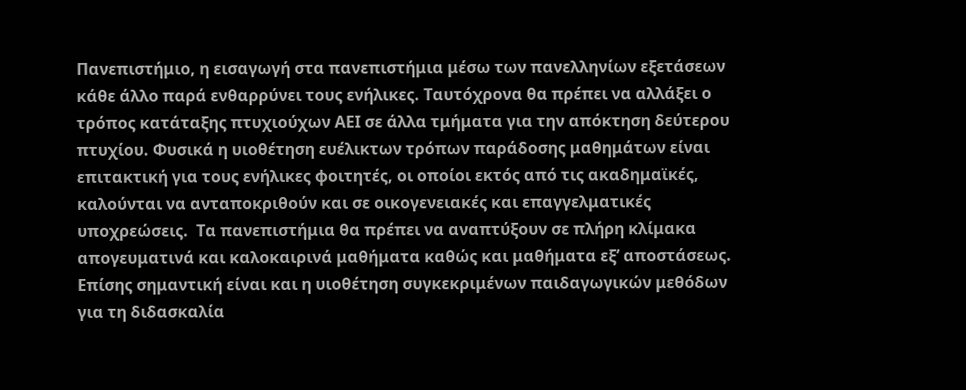Πανεπιστήμιο, η εισαγωγή στα πανεπιστήμια μέσω των πανελληνίων εξετάσεων κάθε άλλο παρά ενθαρρύνει τους ενήλικες. Ταυτόχρονα θα πρέπει να αλλάξει ο τρόπος κατάταξης πτυχιούχων ΑΕΙ σε άλλα τμήματα για την απόκτηση δεύτερου πτυχίου. Φυσικά η υιοθέτηση ευέλικτων τρόπων παράδοσης μαθημάτων είναι επιτακτική για τους ενήλικες φοιτητές, οι οποίοι εκτός από τις ακαδημαϊκές, καλούνται να ανταποκριθούν και σε οικογενειακές και επαγγελματικές υποχρεώσεις.  Τα πανεπιστήμια θα πρέπει να αναπτύξουν σε πλήρη κλίμακα απογευματινά και καλοκαιρινά μαθήματα καθώς και μαθήματα εξ’ αποστάσεως. Επίσης σημαντική είναι και η υιοθέτηση συγκεκριμένων παιδαγωγικών μεθόδων για τη διδασκαλία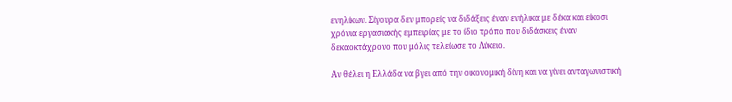ενηλίκων. Σίγουρα δεν μπορείς να διδάξεις έναν ενήλικα με δέκα και είκοσι χρόνια εργασιακής εμπειρίας με το ίδιο τρόπο που διδάσκεις έναν δεκαοκτάχρονο που μόλις τελείωσε το Λύκειο.

Αν θέλει η Ελλάδα να βγει από την οικονομική δίνη και να γίνει ανταγωνιστική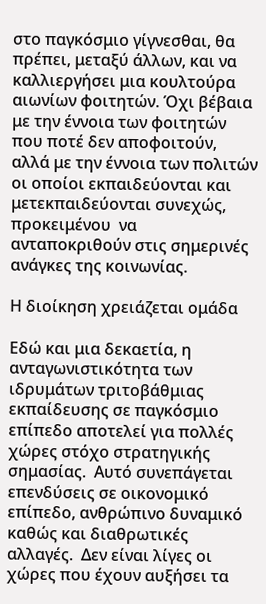στο παγκόσμιο γίγνεσθαι, θα πρέπει, μεταξύ άλλων, και να καλλιεργήσει μια κουλτούρα αιωνίων φοιτητών. Όχι βέβαια με την έννοια των φοιτητών που ποτέ δεν αποφοιτούν,  αλλά με την έννοια των πολιτών οι οποίοι εκπαιδεύονται και μετεκπαιδεύονται συνεχώς, προκειμένου  να ανταποκριθούν στις σημερινές ανάγκες της κοινωνίας.

Η διοίκηση χρειάζεται ομάδα

Εδώ και μια δεκαετία, η ανταγωνιστικότητα των ιδρυμάτων τριτοβάθμιας εκπαίδευσης σε παγκόσμιο επίπεδο αποτελεί για πολλές χώρες στόχο στρατηγικής σημασίας.  Αυτό συνεπάγεται επενδύσεις σε οικονομικό επίπεδο, ανθρώπινο δυναμικό καθώς και διαθρωτικές αλλαγές.  Δεν είναι λίγες οι χώρες που έχουν αυξήσει τα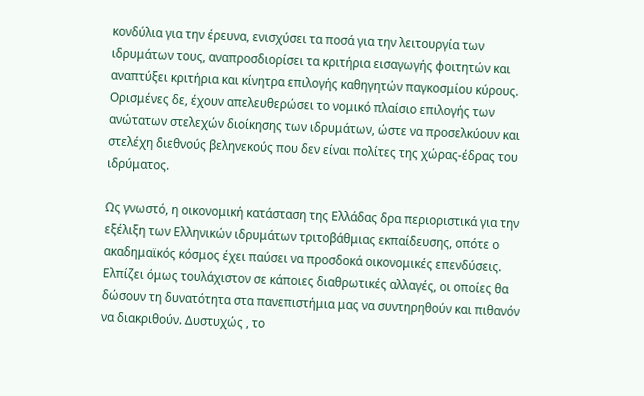κονδύλια για την έρευνα, ενισχύσει τα ποσά για την λειτουργία των ιδρυμάτων τους, αναπροσδιορίσει τα κριτήρια εισαγωγής φοιτητών και αναπτύξει κριτήρια και κίνητρα επιλογής καθηγητών παγκοσμίου κύρους. Ορισμένες δε, έχουν απελευθερώσει το νομικό πλαίσιο επιλογής των ανώτατων στελεχών διοίκησης των ιδρυμάτων, ώστε να προσελκύουν και στελέχη διεθνούς βεληνεκούς που δεν είναι πολίτες της χώρας-έδρας του ιδρύματος.

Ως γνωστό, η οικονομική κατάσταση της Ελλάδας δρα περιοριστικά για την εξέλιξη των Ελληνικών ιδρυμάτων τριτοβάθμιας εκπαίδευσης, οπότε ο ακαδημαϊκός κόσμος έχει παύσει να προσδοκά οικονομικές επενδύσεις. Ελπίζει όμως τουλάχιστον σε κάποιες διαθρωτικές αλλαγές, οι οποίες θα δώσουν τη δυνατότητα στα πανεπιστήμια μας να συντηρηθούν και πιθανόν να διακριθούν. Δυστυχώς , το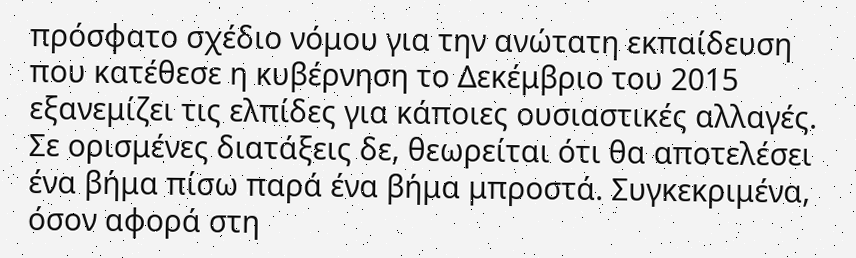πρόσφατο σχέδιο νόμου για την ανώτατη εκπαίδευση που κατέθεσε η κυβέρνηση το Δεκέμβριο του 2015 εξανεμίζει τις ελπίδες για κάποιες ουσιαστικές αλλαγές. Σε ορισμένες διατάξεις δε, θεωρείται ότι θα αποτελέσει ένα βήμα πίσω παρά ένα βήμα μπροστά. Συγκεκριμένα, όσον αφορά στη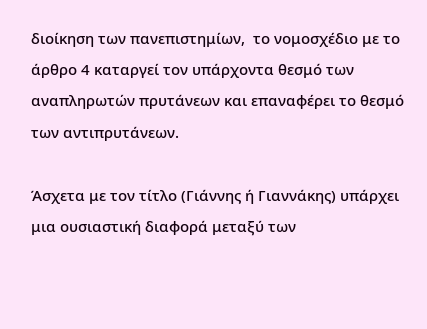διοίκηση των πανεπιστημίων,  το νομοσχέδιο με το άρθρο 4 καταργεί τον υπάρχοντα θεσμό των αναπληρωτών πρυτάνεων και επαναφέρει το θεσμό των αντιπρυτάνεων.

Άσχετα με τον τίτλο (Γιάννης ή Γιαννάκης) υπάρχει μια ουσιαστική διαφορά μεταξύ των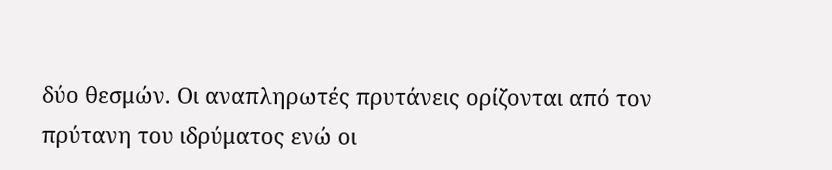δύο θεσμών. Οι αναπληρωτές πρυτάνεις ορίζονται από τον πρύτανη του ιδρύματος ενώ οι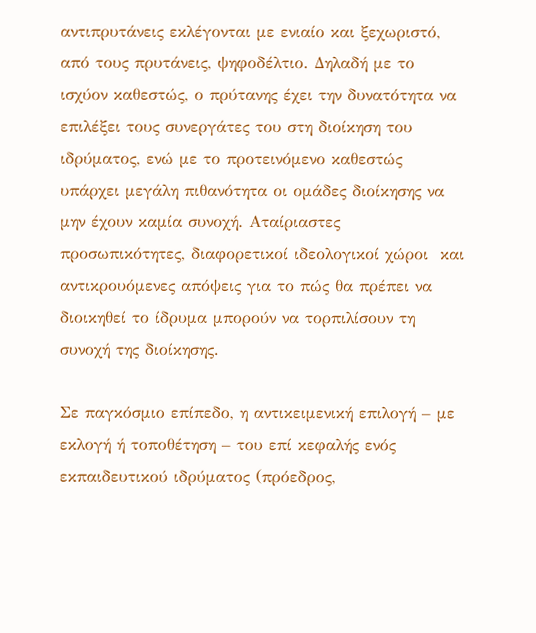αντιπρυτάνεις εκλέγονται με ενιαίο και ξεχωριστό, από τους πρυτάνεις, ψηφοδέλτιο. Δηλαδή με το ισχύον καθεστώς, ο πρύτανης έχει την δυνατότητα να επιλέξει τους συνεργάτες του στη διοίκηση του ιδρύματος, ενώ με το προτεινόμενο καθεστώς υπάρχει μεγάλη πιθανότητα οι ομάδες διοίκησης να μην έχουν καμία συνοχή. Αταίριαστες προσωπικότητες, διαφορετικοί ιδεολογικοί χώροι  και αντικρουόμενες απόψεις για το πώς θα πρέπει να διοικηθεί το ίδρυμα μπορούν να τορπιλίσουν τη συνοχή της διοίκησης.

Σε παγκόσμιο επίπεδο, η αντικειμενική επιλογή – με εκλογή ή τοποθέτηση – του επί κεφαλής ενός εκπαιδευτικού ιδρύματος (πρόεδρος,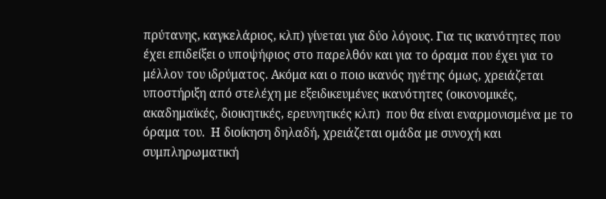πρύτανης, καγκελάριος, κλπ) γίνεται για δύο λόγους. Για τις ικανότητες που έχει επιδείξει ο υποψήφιος στο παρελθόν και για το όραμα που έχει για το μέλλον του ιδρύματος. Ακόμα και ο ποιο ικανός ηγέτης όμως, χρειάζεται υποστήριξη από στελέχη με εξειδικευμένες ικανότητες (οικονομικές, ακαδημαϊκές, διοικητικές, ερευνητικές κλπ)  που θα είναι εναρμονισμένα με το όραμα του.  Η διοίκηση δηλαδή, χρειάζεται ομάδα με συνοχή και συμπληρωματική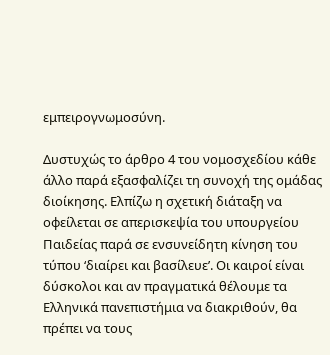εμπειρογνωμοσύνη.

Δυστυχώς το άρθρο 4 του νομοσχεδίου κάθε άλλο παρά εξασφαλίζει τη συνοχή της ομάδας διοίκησης. Ελπίζω η σχετική διάταξη να οφείλεται σε απερισκεψία του υπουργείου Παιδείας παρά σε ενσυνείδητη κίνηση του τύπου ‘διαίρει και βασίλευε’. Οι καιροί είναι δύσκολοι και αν πραγματικά θέλουμε τα Ελληνικά πανεπιστήμια να διακριθούν, θα πρέπει να τους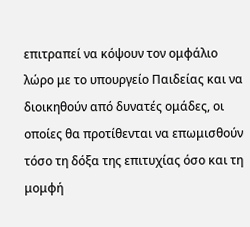επιτραπεί να κόψουν τον ομφάλιο λώρο με το υπουργείο Παιδείας και να διοικηθούν από δυνατές ομάδες, οι οποίες θα προτίθενται να επωμισθούν τόσο τη δόξα της επιτυχίας όσο και τη μομφή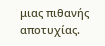μιας πιθανής αποτυχίας.